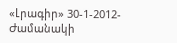«Լրագիր» 30-1-2012- Ժամանակի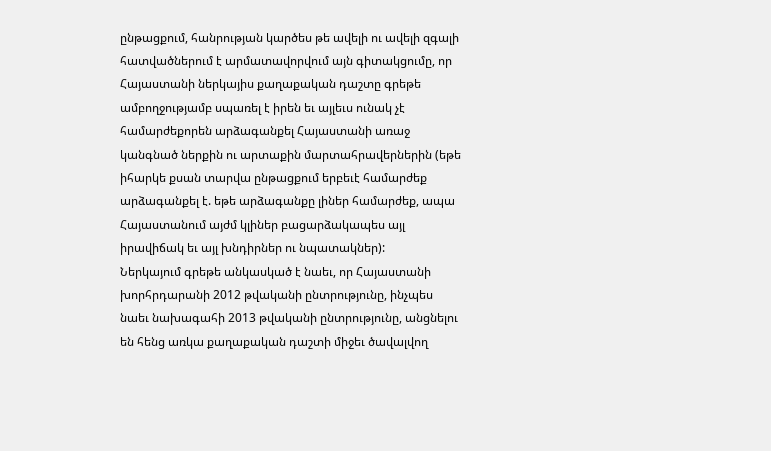ընթացքում, հանրության կարծես թե ավելի ու ավելի զգալի հատվածներում է արմատավորվում այն գիտակցումը, որ Հայաստանի ներկայիս քաղաքական դաշտը գրեթե ամբողջությամբ սպառել է իրեն եւ այլեւս ունակ չէ համարժեքորեն արձագանքել Հայաստանի առաջ կանգնած ներքին ու արտաքին մարտահրավերներին (եթե իհարկե քսան տարվա ընթացքում երբեւէ համարժեք արձագանքել է. եթե արձագանքը լիներ համարժեք, ապա Հայաստանում այժմ կլիներ բացարձակապես այլ իրավիճակ եւ այլ խնդիրներ ու նպատակներ):
Ներկայում գրեթե անկասկած է նաեւ, որ Հայաստանի խորհրդարանի 2012 թվականի ընտրությունը, ինչպես նաեւ նախագահի 2013 թվականի ընտրությունը, անցնելու են հենց առկա քաղաքական դաշտի միջեւ ծավալվող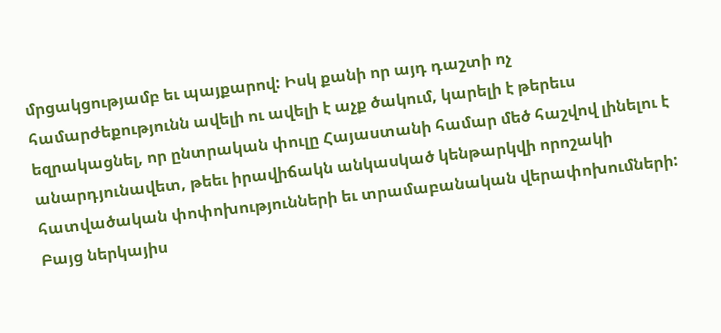մրցակցությամբ եւ պայքարով: Իսկ քանի որ այդ դաշտի ոչ համարժեքությունն ավելի ու ավելի է աչք ծակում, կարելի է թերեւս եզրակացնել, որ ընտրական փուլը Հայաստանի համար մեծ հաշվով լինելու է անարդյունավետ, թեեւ իրավիճակն անկասկած կենթարկվի որոշակի հատվածական փոփոխությունների եւ տրամաբանական վերափոխումների:
Բայց ներկայիս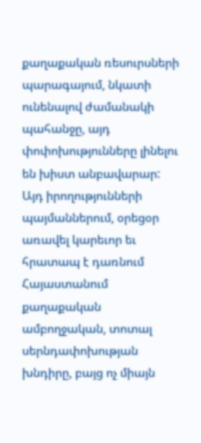քաղաքական ռեսուրսների պարագայում, նկատի ունենալով ժամանակի պահանջը, այդ փոփոխությունները լինելու են խիստ անբավարար:
Այդ իրողությունների պայմաններում, օրեցօր առավել կարեւոր եւ հրատապ է դառնում Հայաստանում քաղաքական ամբողջական, տոտալ սերնդափոխության խնդիրը, բայց ոչ միայն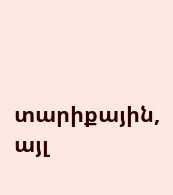տարիքային, այլ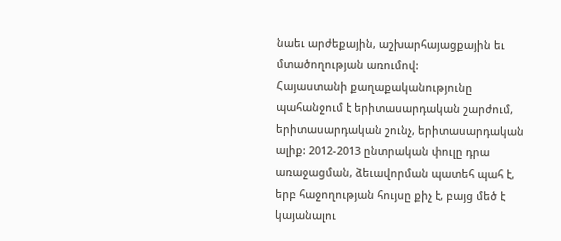նաեւ արժեքային, աշխարհայացքային եւ մտածողության առումով:
Հայաստանի քաղաքականությունը պահանջում է երիտասարդական շարժում, երիտասարդական շունչ, երիտասարդական ալիք: 2012-2013 ընտրական փուլը դրա առաջացման, ձեւավորման պատեհ պահ է, երբ հաջողության հույսը քիչ է, բայց մեծ է կայանալու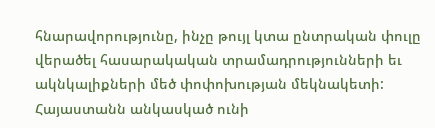հնարավորությունը, ինչը թույլ կտա ընտրական փուլը վերածել հասարակական տրամադրությունների եւ ակնկալիքների մեծ փոփոխության մեկնակետի:
Հայաստանն անկասկած ունի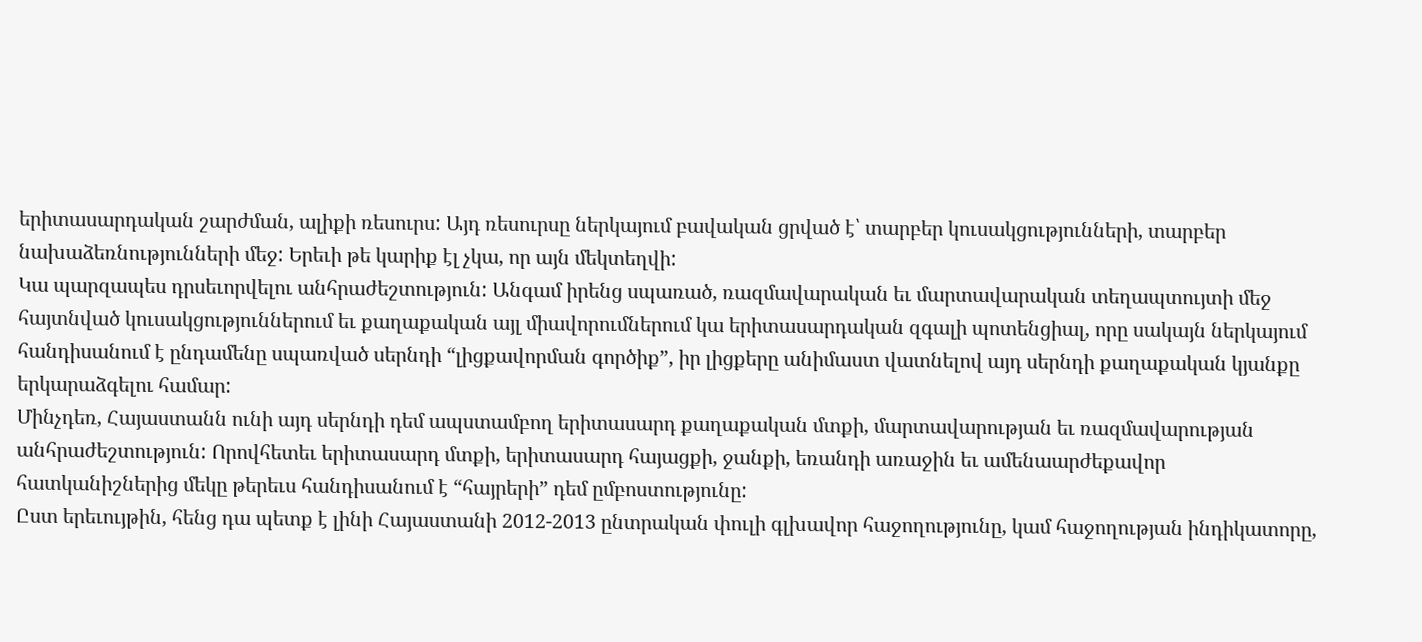երիտասարդական շարժման, ալիքի ռեսուրս: Այդ ռեսուրսը ներկայում բավական ցրված է՝ տարբեր կուսակցությունների, տարբեր նախաձեռնությունների մեջ: Երեւի թե կարիք էլ չկա, որ այն մեկտեղվի:
Կա պարզապես դրսեւորվելու անհրաժեշտություն: Անգամ իրենց սպառած, ռազմավարական եւ մարտավարական տեղապտույտի մեջ հայտնված կուսակցություններում եւ քաղաքական այլ միավորումներում կա երիտասարդական զգալի պոտենցիալ, որը սակայն ներկայում հանդիսանում է ընդամենը սպառված սերնդի “լիցքավորման գործիք”, իր լիցքերը անիմաստ վատնելով այդ սերնդի քաղաքական կյանքը երկարաձգելու համար:
Մինչդեռ, Հայաստանն ունի այդ սերնդի դեմ ապստամբող երիտասարդ քաղաքական մտքի, մարտավարության եւ ռազմավարության անհրաժեշտություն: Որովհետեւ երիտասարդ մտքի, երիտասարդ հայացքի, ջանքի, եռանդի առաջին եւ ամենաարժեքավոր հատկանիշներից մեկը թերեւս հանդիսանում է “հայրերի” դեմ ըմբոստությունը:
Ըստ երեւույթին, հենց դա պետք է լինի Հայաստանի 2012-2013 ընտրական փուլի գլխավոր հաջողությունը, կամ հաջողության ինդիկատորը,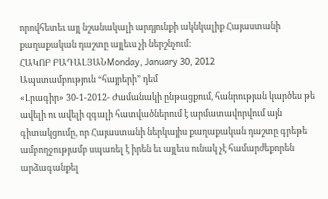որովհետեւ այլ նշանակալի արդյունքի ակնկալիք Հայաստանի քաղաքական դաշտը այլեւս չի ներշնչում:
ՀԱԿՈԲ ԲԱԴԱԼՅԱՆMonday, January 30, 2012
Ապստամբություն “հայրերի” դեմ
«Լրագիր» 30-1-2012- Ժամանակի ընթացքում, հանրության կարծես թե ավելի ու ավելի զգալի հատվածներում է արմատավորվում այն գիտակցումը, որ Հայաստանի ներկայիս քաղաքական դաշտը գրեթե ամբողջությամբ սպառել է իրեն եւ այլեւս ունակ չէ համարժեքորեն արձագանքել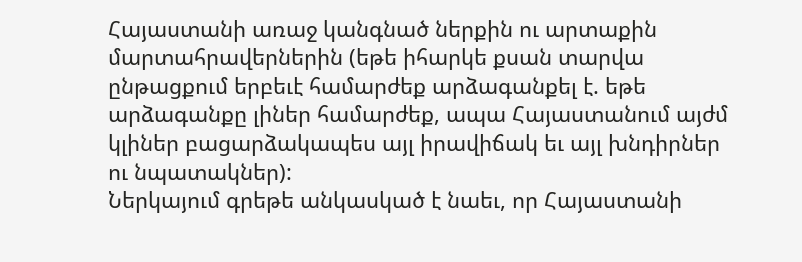Հայաստանի առաջ կանգնած ներքին ու արտաքին մարտահրավերներին (եթե իհարկե քսան տարվա ընթացքում երբեւէ համարժեք արձագանքել է. եթե արձագանքը լիներ համարժեք, ապա Հայաստանում այժմ կլիներ բացարձակապես այլ իրավիճակ եւ այլ խնդիրներ ու նպատակներ):
Ներկայում գրեթե անկասկած է նաեւ, որ Հայաստանի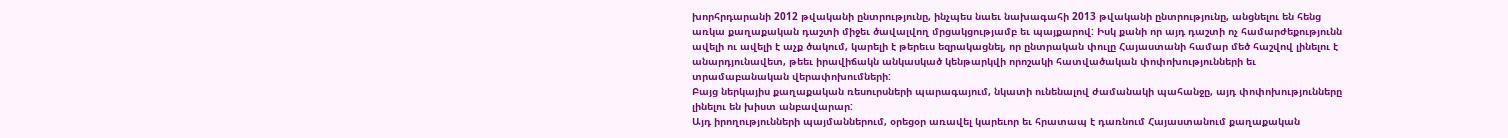խորհրդարանի 2012 թվականի ընտրությունը, ինչպես նաեւ նախագահի 2013 թվականի ընտրությունը, անցնելու են հենց առկա քաղաքական դաշտի միջեւ ծավալվող մրցակցությամբ եւ պայքարով: Իսկ քանի որ այդ դաշտի ոչ համարժեքությունն ավելի ու ավելի է աչք ծակում, կարելի է թերեւս եզրակացնել, որ ընտրական փուլը Հայաստանի համար մեծ հաշվով լինելու է անարդյունավետ, թեեւ իրավիճակն անկասկած կենթարկվի որոշակի հատվածական փոփոխությունների եւ տրամաբանական վերափոխումների:
Բայց ներկայիս քաղաքական ռեսուրսների պարագայում, նկատի ունենալով ժամանակի պահանջը, այդ փոփոխությունները լինելու են խիստ անբավարար:
Այդ իրողությունների պայմաններում, օրեցօր առավել կարեւոր եւ հրատապ է դառնում Հայաստանում քաղաքական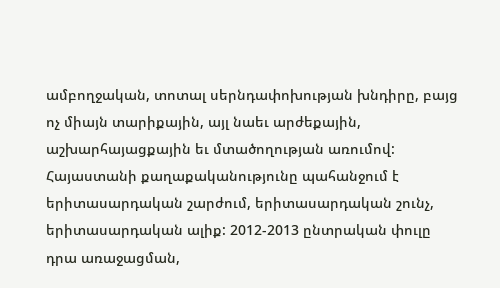ամբողջական, տոտալ սերնդափոխության խնդիրը, բայց ոչ միայն տարիքային, այլ նաեւ արժեքային, աշխարհայացքային եւ մտածողության առումով:
Հայաստանի քաղաքականությունը պահանջում է երիտասարդական շարժում, երիտասարդական շունչ, երիտասարդական ալիք: 2012-2013 ընտրական փուլը դրա առաջացման,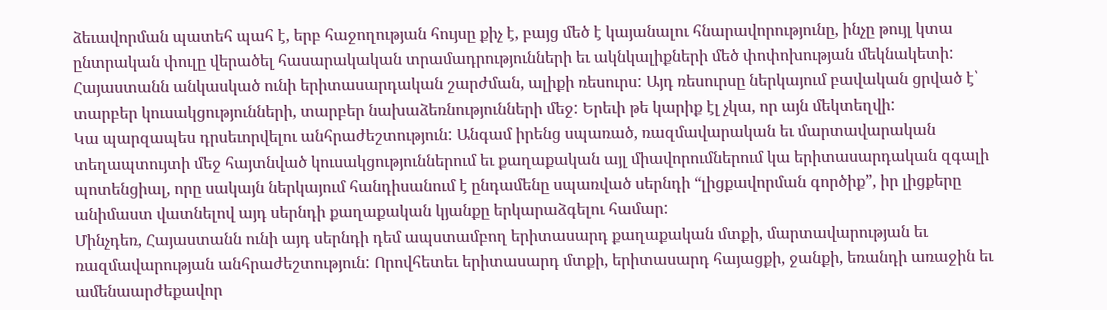ձեւավորման պատեհ պահ է, երբ հաջողության հույսը քիչ է, բայց մեծ է կայանալու հնարավորությունը, ինչը թույլ կտա ընտրական փուլը վերածել հասարակական տրամադրությունների եւ ակնկալիքների մեծ փոփոխության մեկնակետի:
Հայաստանն անկասկած ունի երիտասարդական շարժման, ալիքի ռեսուրս: Այդ ռեսուրսը ներկայում բավական ցրված է՝ տարբեր կուսակցությունների, տարբեր նախաձեռնությունների մեջ: Երեւի թե կարիք էլ չկա, որ այն մեկտեղվի:
Կա պարզապես դրսեւորվելու անհրաժեշտություն: Անգամ իրենց սպառած, ռազմավարական եւ մարտավարական տեղապտույտի մեջ հայտնված կուսակցություններում եւ քաղաքական այլ միավորումներում կա երիտասարդական զգալի պոտենցիալ, որը սակայն ներկայում հանդիսանում է ընդամենը սպառված սերնդի “լիցքավորման գործիք”, իր լիցքերը անիմաստ վատնելով այդ սերնդի քաղաքական կյանքը երկարաձգելու համար:
Մինչդեռ, Հայաստանն ունի այդ սերնդի դեմ ապստամբող երիտասարդ քաղաքական մտքի, մարտավարության եւ ռազմավարության անհրաժեշտություն: Որովհետեւ երիտասարդ մտքի, երիտասարդ հայացքի, ջանքի, եռանդի առաջին եւ ամենաարժեքավոր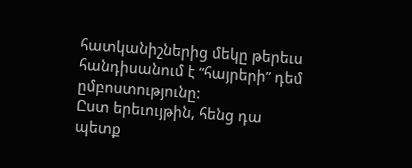հատկանիշներից մեկը թերեւս հանդիսանում է “հայրերի” դեմ ըմբոստությունը:
Ըստ երեւույթին, հենց դա պետք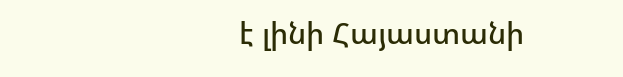է լինի Հայաստանի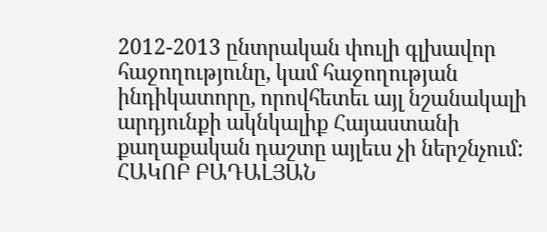2012-2013 ընտրական փուլի գլխավոր հաջողությունը, կամ հաջողության ինդիկատորը, որովհետեւ այլ նշանակալի արդյունքի ակնկալիք Հայաստանի քաղաքական դաշտը այլեւս չի ներշնչում:
ՀԱԿՈԲ ԲԱԴԱԼՅԱՆ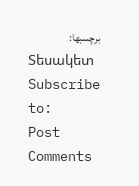برچسبها:
Տեսակետ
Subscribe to:
Post Comments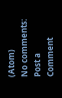(Atom)
No comments:
Post a Comment